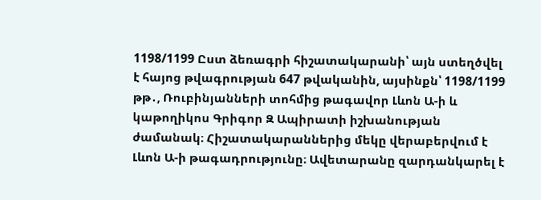1198/1199 Ըստ ձեռագրի հիշատակարանի՝ այն ստեղծվել է հայոց թվագրության 647 թվականին, այսինքն՝ 1198/1199 թթ․, Ռուբինյանների տոհմից թագավոր Լևոն Ա-ի և կաթողիկոս Գրիգոր Զ Ապիրատի իշխանության ժամանակ։ Հիշատակարաններից մեկը վերաբերվում է Լևոն Ա-ի թագադրությունը։ Ավետարանը զարդանկարել է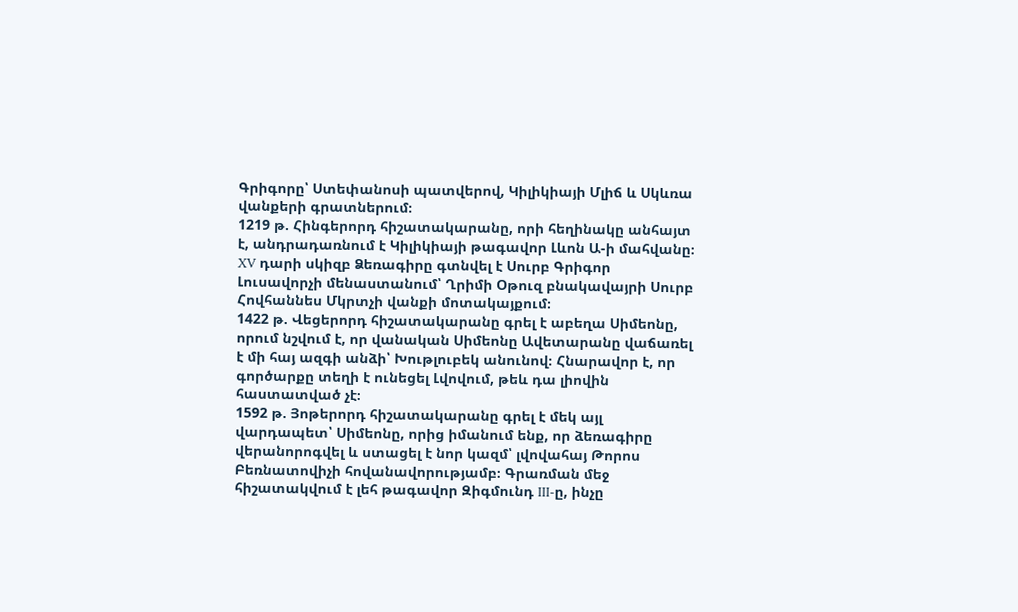Գրիգորը՝ Ստեփանոսի պատվերով, Կիլիկիայի Մլիճ և Սկևռա վանքերի գրատներում։
1219 թ. Հինգերորդ հիշատակարանը, որի հեղինակը անհայտ է, անդրադառնում է Կիլիկիայի թագավոր Լևոն Ա-ի մահվանը։
XV դարի սկիզբ Ձեռագիրը գտնվել է Սուրբ Գրիգոր Լուսավորչի մենաստանում՝ Ղրիմի Օթուզ բնակավայրի Սուրբ Հովհաննես Մկրտչի վանքի մոտակայքում։
1422 թ. Վեցերորդ հիշատակարանը գրել է աբեղա Սիմեոնը, որում նշվում է, որ վանական Սիմեոնը Ավետարանը վաճառել է մի հայ ազգի անձի՝ Խութլուբեկ անունով։ Հնարավոր է, որ գործարքը տեղի է ունեցել Լվովում, թեև դա լիովին հաստատված չէ։
1592 թ. Յոթերորդ հիշատակարանը գրել է մեկ այլ վարդապետ՝ Սիմեոնը, որից իմանում ենք, որ ձեռագիրը վերանորոգվել և ստացել է նոր կազմ՝ լվովահայ Թորոս Բեռնատովիչի հովանավորությամբ։ Գրառման մեջ հիշատակվում է լեհ թագավոր Զիգմունդ III-ը, ինչը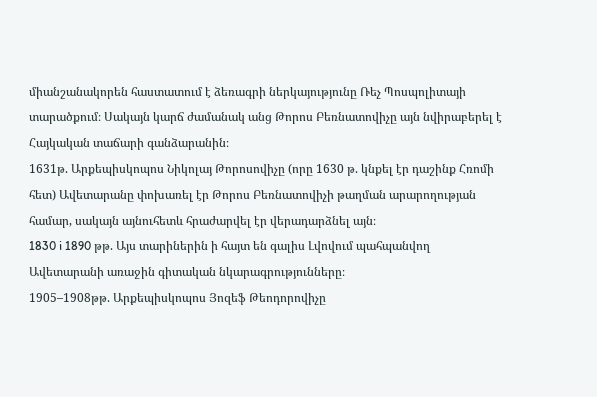միանշանակորեն հաստատում է ձեռագրի ներկայությունը Ռեչ Պոսպոլիտայի տարածքում։ Սակայն կարճ ժամանակ անց Թորոս Բեռնատովիչը այն նվիրաբերել է Հայկական տաճարի գանձարանին։
1631թ. Արքեպիսկոպոս Նիկոլայ Թորոսովիչը (որը 1630 թ. կնքել էր դաշինք Հռոմի հետ) Ավետարանը փոխառել էր Թորոս Բեռնատովիչի թաղման արարողության համար, սակայն այնուհետև հրաժարվել էր վերադարձնել այն։
1830 i 1890 թթ. Այս տարիներին ի հայտ են գալիս Լվովում պահպանվող Ավետարանի առաջին գիտական նկարագրությունները։
1905–1908թթ. Արքեպիսկոպոս Յոզեֆ Թեոդորովիչը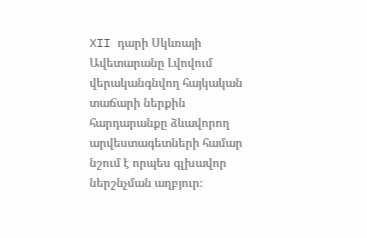XII դարի Սկևռայի Ավետարանը Լվովում վերականգնվող հայկական տաճարի ներքին հարդարանքը ձևավորող արվեստագետների համար նշում է որպես գլխավոր ներշնչման աղբյուր։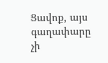Ցավոք, այս գաղափարը չի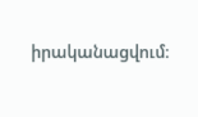իրականացվում։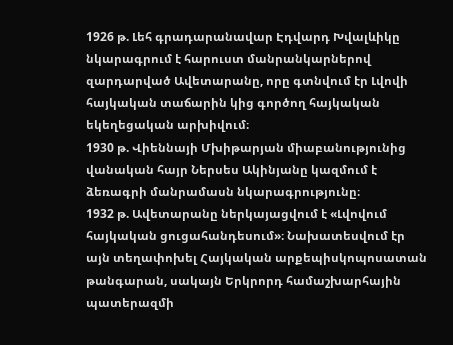1926 թ. Լեհ գրադարանավար Էդվարդ Խվալևիկը նկարագրում է հարուստ մանրանկարներով զարդարված Ավետարանը, որը գտնվում էր Լվովի հայկական տաճարին կից գործող հայկական եկեղեցական արխիվում։
1930 թ. Վիեննայի Մխիթարյան միաբանությունից վանական հայր Ներսես Ակինյանը կազմում է ձեռագրի մանրամասն նկարագրությունը։
1932 թ. Ավետարանը ներկայացվում է «Լվովում հայկական ցուցահանդեսում»։ Նախատեսվում էր այն տեղափոխել Հայկական արքեպիսկոպոսատան թանգարան, սակայն Երկրորդ համաշխարհային պատերազմի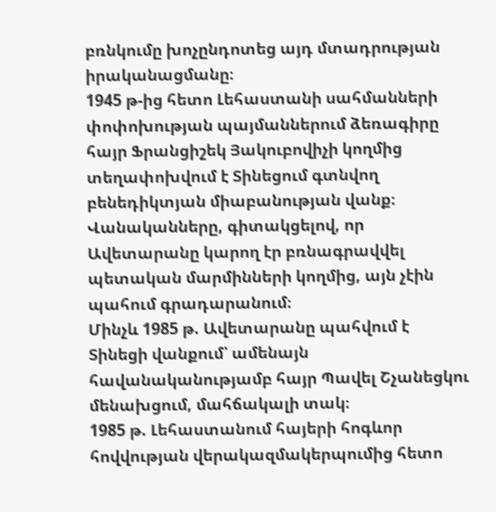բռնկումը խոչընդոտեց այդ մտադրության իրականացմանը։
1945 թ-ից հետո Լեհաստանի սահմանների փոփոխության պայմաններում ձեռագիրը հայր Ֆրանցիշեկ Յակուբովիչի կողմից տեղափոխվում է Տինեցում գտնվող բենեդիկտյան միաբանության վանք։ Վանականները, գիտակցելով, որ Ավետարանը կարող էր բռնագրավվել պետական մարմինների կողմից, այն չէին պահում գրադարանում։
Մինչև 1985 թ. Ավետարանը պահվում է Տինեցի վանքում՝ ամենայն հավանականությամբ հայր Պավել Շչանեցկու մենախցում, մահճակալի տակ։
1985 թ. Լեհաստանում հայերի հոգևոր հովվության վերակազմակերպումից հետո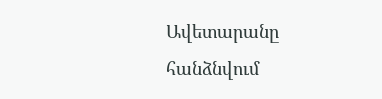Ավետարանը հանձնվում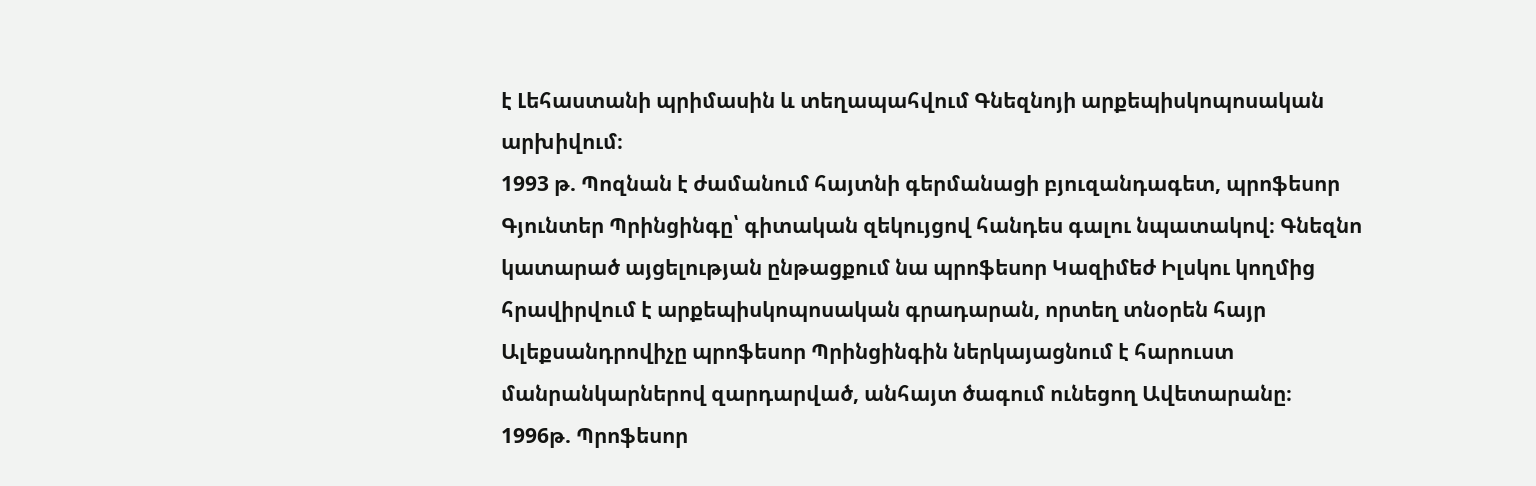է Լեհաստանի պրիմասին և տեղապահվում Գնեզնոյի արքեպիսկոպոսական արխիվում։
1993 թ. Պոզնան է ժամանում հայտնի գերմանացի բյուզանդագետ, պրոֆեսոր Գյունտեր Պրինցինգը՝ գիտական զեկույցով հանդես գալու նպատակով։ Գնեզնո կատարած այցելության ընթացքում նա պրոֆեսոր Կազիմեժ Իլսկու կողմից հրավիրվում է արքեպիսկոպոսական գրադարան, որտեղ տնօրեն հայր Ալեքսանդրովիչը պրոֆեսոր Պրինցինգին ներկայացնում է հարուստ մանրանկարներով զարդարված, անհայտ ծագում ունեցող Ավետարանը։
1996թ. Պրոֆեսոր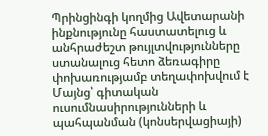Պրինցինգի կողմից Ավետարանի ինքնությունը հաստատելուց և անհրաժեշտ թույլտվությունները ստանալուց հետո ձեռագիրը փոխառությամբ տեղափոխվում է Մայնց՝ գիտական ուսումնասիրությունների և պահպանման (կոնսերվացիայի)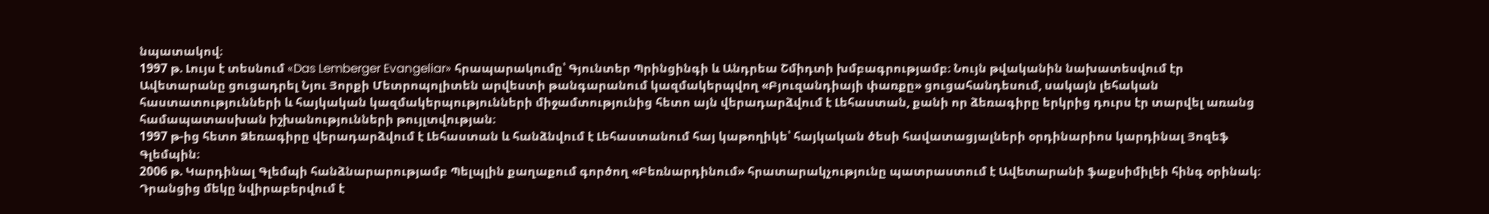նպատակով։
1997 թ. Լույս է տեսնում «Das Lemberger Evangeliar» հրապարակումը՝ Գյունտեր Պրինցինգի և Անդրեա Շմիդտի խմբագրությամբ։ Նույն թվականին նախատեսվում էր Ավետարանը ցուցադրել Նյու Յորքի Մետրոպոլիտեն արվեստի թանգարանում կազմակերպվող «Բյուզանդիայի փառքը» ցուցահանդեսում, սակայն լեհական հաստատությունների և հայկական կազմակերպությունների միջամտությունից հետո այն վերադարձվում է Լեհաստան, քանի որ ձեռագիրը երկրից դուրս էր տարվել առանց համապատասխան իշխանությունների թույլտվության։
1997 թ-ից հետո Ձեռագիրը վերադարձվում է Լեհաստան և հանձնվում է Լեհաստանում հայ կաթողիկե՝ հայկական ծեսի հավատացյալների օրդինարիոս կարդինալ Յոզեֆ Գլեմպին։
2006 թ. Կարդինալ Գլեմպի հանձնարարությամբ Պելպլին քաղաքում գործող «Բեռնարդինում» հրատարակչությունը պատրաստում է Ավետարանի ֆաքսիմիլեի հինգ օրինակ։ Դրանցից մեկը նվիրաբերվում է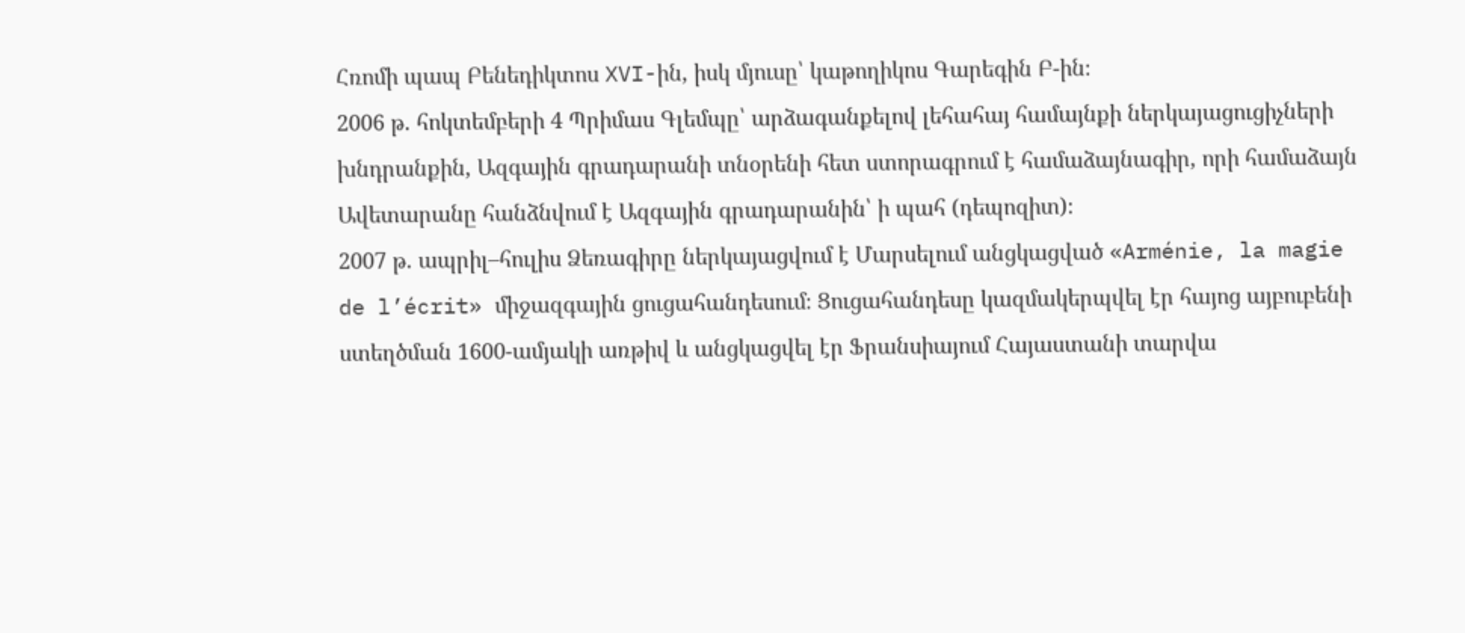Հռոմի պապ Բենեդիկտոս XVI-ին, իսկ մյուսը՝ կաթողիկոս Գարեգին Բ-ին։
2006 թ. հոկտեմբերի 4 Պրիմաս Գլեմպը՝ արձագանքելով լեհահայ համայնքի ներկայացուցիչների խնդրանքին, Ազգային գրադարանի տնօրենի հետ ստորագրում է համաձայնագիր, որի համաձայն Ավետարանը հանձնվում է Ազգային գրադարանին՝ ի պահ (դեպոզիտ)։
2007 թ. ապրիլ–հուլիս Ձեռագիրը ներկայացվում է Մարսելում անցկացված «Arménie, la magie de l’écrit» միջազգային ցուցահանդեսում։ Ցուցահանդեսը կազմակերպվել էր հայոց այբուբենի ստեղծման 1600-ամյակի առթիվ և անցկացվել էր Ֆրանսիայում Հայաստանի տարվա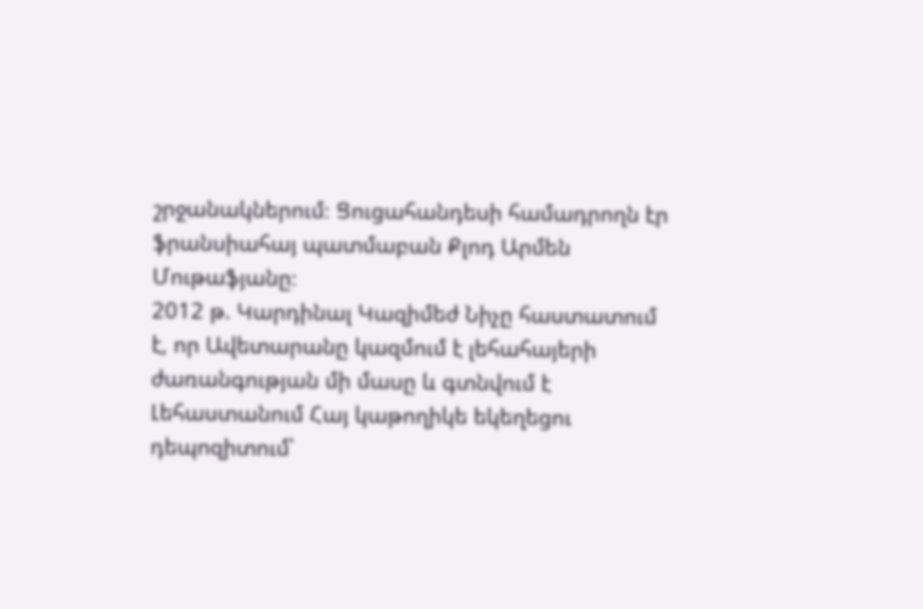շրջանակներում։ Ցուցահանդեսի համադրողն էր ֆրանսիահայ պատմաբան Քլոդ Արմեն Մութաֆյանը։
2012 թ. Կարդինալ Կազիմեժ Նիչը հաստատում է, որ Ավետարանը կազմում է լեհահայերի ժառանգության մի մասը և գտնվում է Լեհաստանում Հայ կաթողիկե եկեղեցու դեպոզիտում՝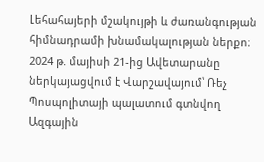Լեհահայերի մշակույթի և ժառանգության հիմնադրամի խնամակալության ներքո։
2024 թ. մայիսի 21-ից Ավետարանը ներկայացվում է Վարշավայում՝ Ռեչ Պոսպոլիտայի պալատում գտնվող Ազգային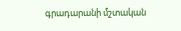գրադարանի մշտական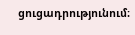ցուցադրությունում։